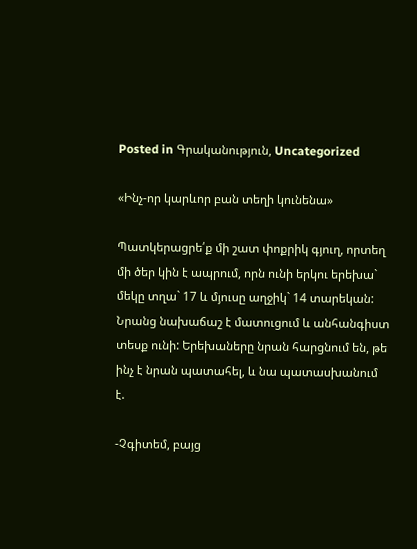Posted in Գրականություն, Uncategorized

«Ինչ-որ կարևոր բան տեղի կունենա»

Պատկերացրե՛ք մի շատ փոքրիկ գյուղ, որտեղ մի ծեր կին է ապրում, որն ունի երկու երեխա` մեկը տղա` 17 և մյուսը աղջիկ` 14 տարեկան: Նրանց նախաճաշ է մատուցում և անհանգիստ տեսք ունի: Երեխաները նրան հարցնում են, թե ինչ է նրան պատահել, և նա պատասխանում է.

-Չգիտեմ, բայց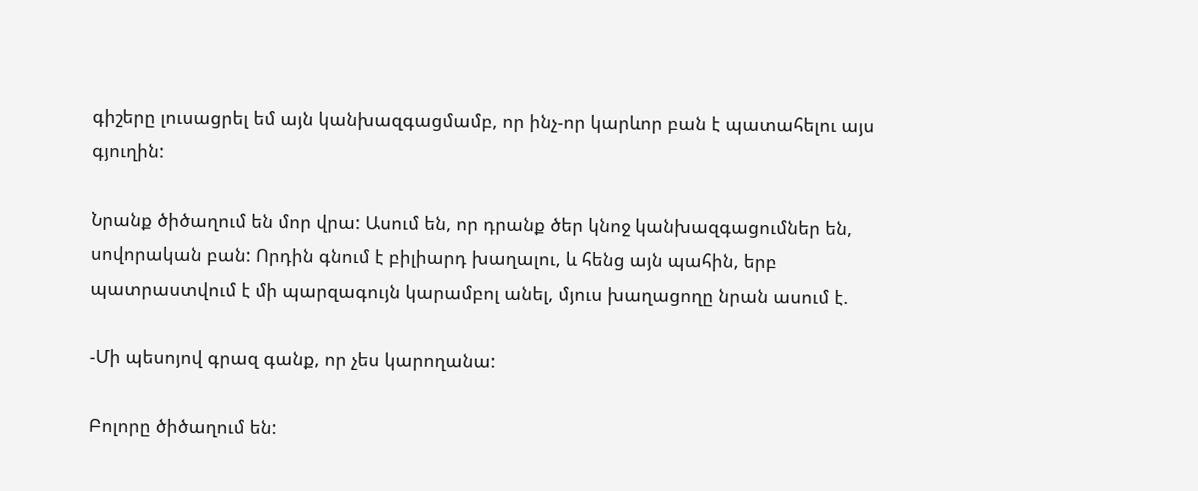գիշերը լուսացրել եմ այն կանխազգացմամբ, որ ինչ-որ կարևոր բան է պատահելու այս գյուղին:

Նրանք ծիծաղում են մոր վրա: Ասում են, որ դրանք ծեր կնոջ կանխազգացումներ են, սովորական բան: Որդին գնում է բիլիարդ խաղալու, և հենց այն պահին, երբ պատրաստվում է մի պարզագույն կարամբոլ անել, մյուս խաղացողը նրան ասում է.

-Մի պեսոյով գրազ գանք, որ չես կարողանա:

Բոլորը ծիծաղում են: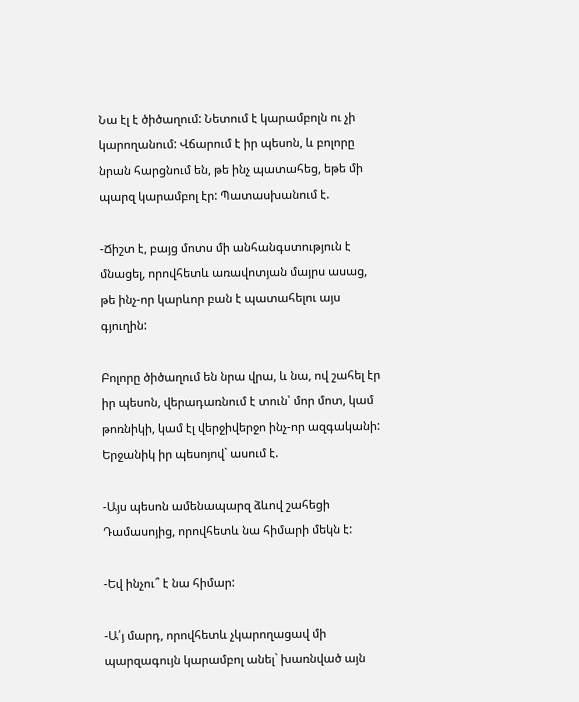Նա էլ է ծիծաղում: Նետում է կարամբոլն ու չի կարողանում: Վճարում է իր պեսոն, և բոլորը նրան հարցնում են, թե ինչ պատահեց, եթե մի պարզ կարամբոլ էր: Պատասխանում է.

-Ճիշտ է, բայց մոտս մի անհանգստություն է մնացել, որովհետև առավոտյան մայրս ասաց, թե ինչ-որ կարևոր բան է պատահելու այս գյուղին:

Բոլորը ծիծաղում են նրա վրա, և նա, ով շահել էր իր պեսոն, վերադառնում է տուն՝ մոր մոտ, կամ թոռնիկի, կամ էլ վերջիվերջո ինչ-որ ազգականի: Երջանիկ իր պեսոյով` ասում է.

-Այս պեսոն ամենապարզ ձևով շահեցի Դամասոյից, որովհետև նա հիմարի մեկն է:

-Եվ ինչու՞ է նա հիմար:

-Ա՛յ մարդ, որովհետև չկարողացավ մի պարզագույն կարամբոլ անել` խառնված այն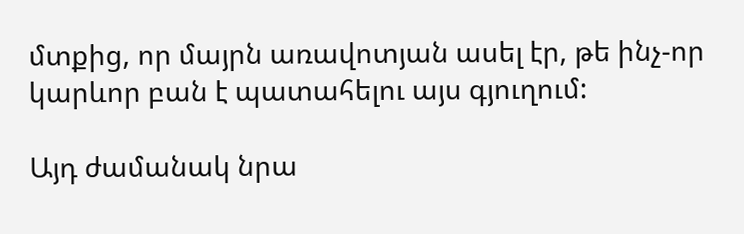մտքից, որ մայրն առավոտյան ասել էր, թե ինչ-որ կարևոր բան է պատահելու այս գյուղում:

Այդ ժամանակ նրա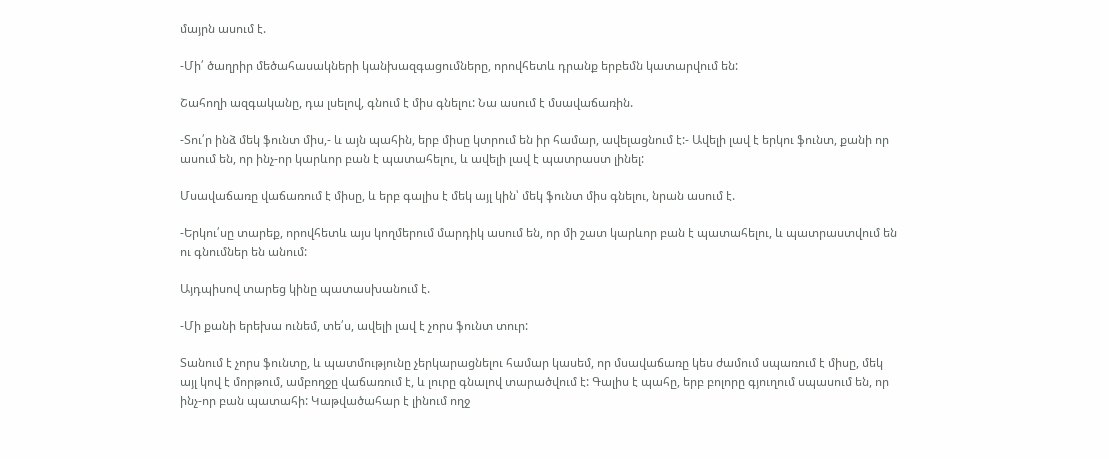մայրն ասում է.

-Մի՛ ծաղրիր մեծահասակների կանխազգացումները, որովհետև դրանք երբեմն կատարվում են:

Շահողի ազգականը, դա լսելով, գնում է միս գնելու: Նա ասում է մսավաճառին.

-Տու՛ր ինձ մեկ ֆունտ միս,- և այն պահին, երբ միսը կտրում են իր համար, ավելացնում է:- Ավելի լավ է երկու ֆունտ, քանի որ ասում են, որ ինչ-որ կարևոր բան է պատահելու, և ավելի լավ է պատրաստ լինել:

Մսավաճառը վաճառում է միսը, և երբ գալիս է մեկ այլ կին՝ մեկ ֆունտ միս գնելու, նրան ասում է.

-Երկու՛սը տարեք, որովհետև այս կողմերում մարդիկ ասում են, որ մի շատ կարևոր բան է պատահելու, և պատրաստվում են ու գնումներ են անում:

Այդպիսով տարեց կինը պատասխանում է.

-Մի քանի երեխա ունեմ, տե՛ս, ավելի լավ է չորս ֆունտ տուր:

Տանում է չորս ֆունտը, և պատմությունը չերկարացնելու համար կասեմ, որ մսավաճառը կես ժամում սպառում է միսը, մեկ այլ կով է մորթում, ամբողջը վաճառում է, և լուրը գնալով տարածվում է: Գալիս է պահը, երբ բոլորը գյուղում սպասում են, որ ինչ-որ բան պատահի: Կաթվածահար է լինում ողջ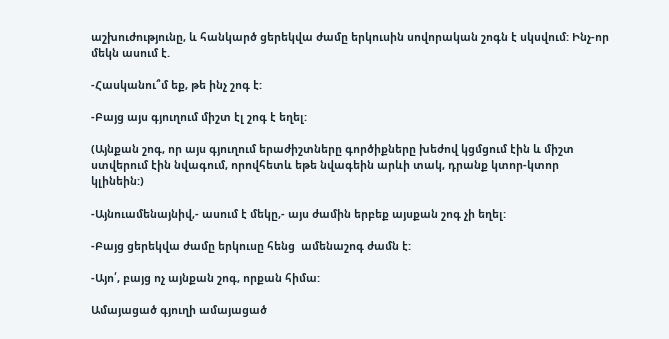աշխուժությունը, և հանկարծ ցերեկվա ժամը երկուսին սովորական շոգն է սկսվում: Ինչ-որ մեկն ասում է.

-Հասկանու՞մ եք, թե ինչ շոգ է:

-Բայց այս գյուղում միշտ էլ շոգ է եղել:

(Այնքան շոգ, որ այս գյուղում երաժիշտները գործիքները խեժով կցմցում էին և միշտ ստվերում էին նվագում, որովհետև եթե նվագեին արևի տակ, դրանք կտոր-կտոր կլինեին:)

-Այնուամենայնիվ,- ասում է մեկը,- այս ժամին երբեք այսքան շոգ չի եղել:

-Բայց ցերեկվա ժամը երկուսը հենց  ամենաշոգ ժամն է:

-Այո՛, բայց ոչ այնքան շոգ, որքան հիմա:

Ամայացած գյուղի ամայացած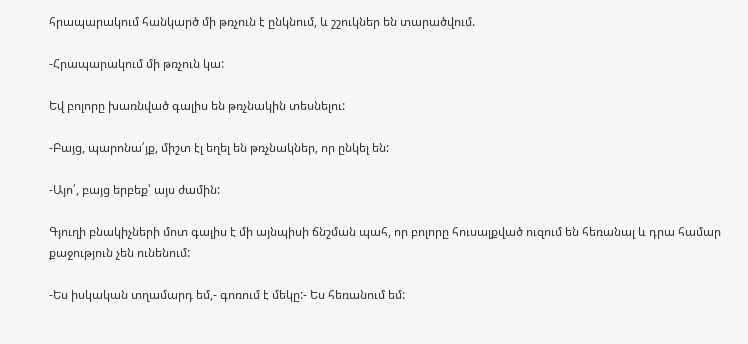հրապարակում հանկարծ մի թռչուն է ընկնում, և շշուկներ են տարածվում.

-Հրապարակում մի թռչուն կա:

Եվ բոլորը խառնված գալիս են թռչնակին տեսնելու:

-Բայց, պարոնա՛յք, միշտ էլ եղել են թռչնակներ, որ ընկել են:

-Այո՛, բայց երբեք՝ այս ժամին:

Գյուղի բնակիչների մոտ գալիս է մի այնպիսի ճնշման պահ, որ բոլորը հուսալքված ուզում են հեռանալ և դրա համար քաջություն չեն ունենում:

-Ես իսկական տղամարդ եմ,- գոռում է մեկը:- Ես հեռանում եմ: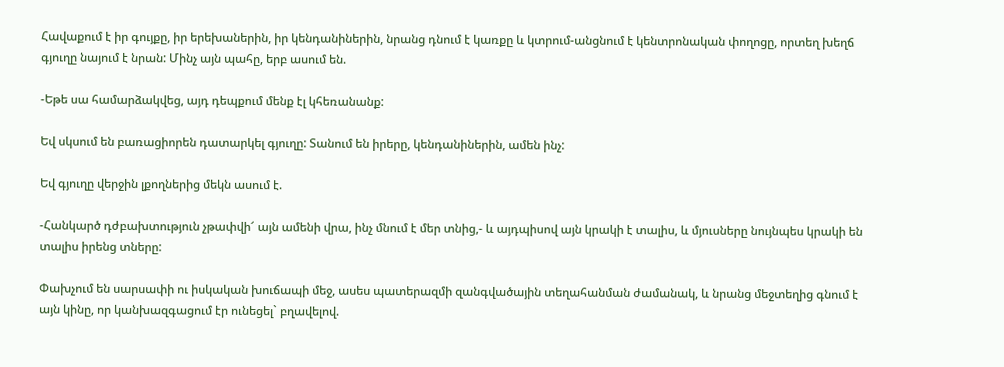Հավաքում է իր գույքը, իր երեխաներին, իր կենդանիներին, նրանց դնում է կառքը և կտրում-անցնում է կենտրոնական փողոցը, որտեղ խեղճ գյուղը նայում է նրան: Մինչ այն պահը, երբ ասում են.

-Եթե սա համարձակվեց, այդ դեպքում մենք էլ կհեռանանք:

Եվ սկսում են բառացիորեն դատարկել գյուղը: Տանում են իրերը, կենդանիներին, ամեն ինչ:

Եվ գյուղը վերջին լքողներից մեկն ասում է.

-Հանկարծ դժբախտություն չթափվի՜ այն ամենի վրա, ինչ մնում է մեր տնից,- և այդպիսով այն կրակի է տալիս, և մյուսները նույնպես կրակի են տալիս իրենց տները:

Փախչում են սարսափի ու իսկական խուճապի մեջ, ասես պատերազմի զանգվածային տեղահանման ժամանակ, և նրանց մեջտեղից գնում է այն կինը, որ կանխազգացում էր ունեցել` բղավելով.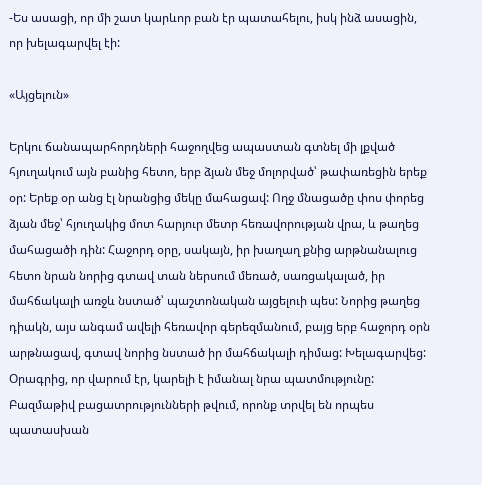-Ես ասացի, որ մի շատ կարևոր բան էր պատահելու, իսկ ինձ ասացին, որ խելագարվել էի:

«Այցելուն»

Երկու ճանապարհորդների հաջողվեց ապաստան գտնել մի լքված հյուղակում այն բանից հետո, երբ ձյան մեջ մոլորված՝ թափառեցին երեք օր: Երեք օր անց էլ նրանցից մեկը մահացավ: Ողջ մնացածը փոս փորեց ձյան մեջ՝ հյուղակից մոտ հարյուր մետր հեռավորության վրա, և թաղեց մահացածի դին: Հաջորդ օրը, սակայն, իր խաղաղ քնից արթնանալուց հետո նրան նորից գտավ տան ներսում մեռած, սառցակալած, իր մահճակալի առջև նստած՝ պաշտոնական այցելուի պես: Նորից թաղեց դիակն, այս անգամ ավելի հեռավոր գերեզմանում, բայց երբ հաջորդ օրն արթնացավ, գտավ նորից նստած իր մահճակալի դիմաց: Խելագարվեց: Օրագրից, որ վարում էր, կարելի է իմանալ նրա պատմությունը: Բազմաթիվ բացատրությունների թվում, որոնք տրվել են որպես պատասխան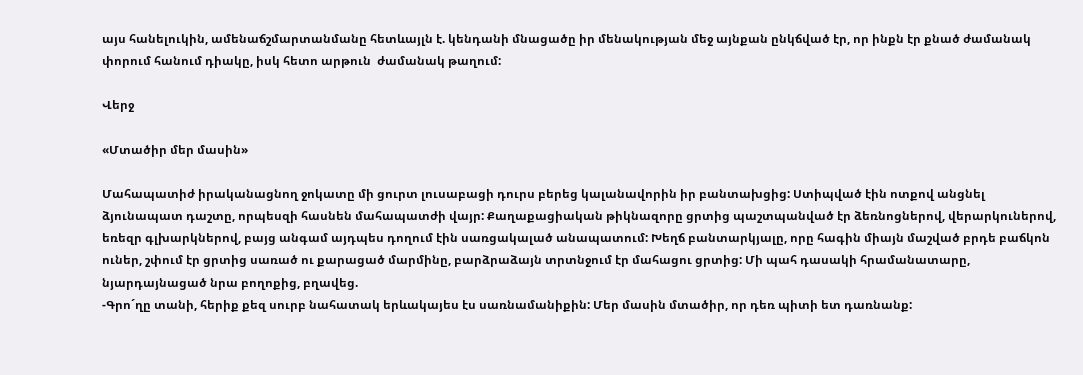այս հանելուկին, ամենաճշմարտանմանը հետևայլն է. կենդանի մնացածը իր մենակության մեջ այնքան ընկճված էր, որ ինքն էր քնած ժամանակ փորում հանում դիակը, իսկ հետո արթուն  ժամանակ թաղում:

Վերջ

«Մտածիր մեր մասին»

Մահապատիժ իրականացնող ջոկատը մի ցուրտ լուսաբացի դուրս բերեց կալանավորին իր բանտախցից: Ստիպված էին ոտքով անցնել ձյունապատ դաշտը, որպեսզի հասնեն մահապատժի վայր: Քաղաքացիական թիկնազորը ցրտից պաշտպանված էր ձեռնոցներով, վերարկուներով, եռեզր գլխարկներով, բայց անգամ այդպես դողում էին սառցակալած անապատում: Խեղճ բանտարկյալը, որը հագին միայն մաշված բրդե բաճկոն ուներ, շփում էր ցրտից սառած ու քարացած մարմինը, բարձրաձայն տրտնջում էր մահացու ցրտից: Մի պահ դասակի հրամանատարը, նյարդայնացած նրա բողոքից, բղավեց.
-Գրո´ղը տանի, հերիք քեզ սուրբ նահատակ երևակայես էս սառնամանիքին: Մեր մասին մտածիր, որ դեռ պիտի ետ դառնանք: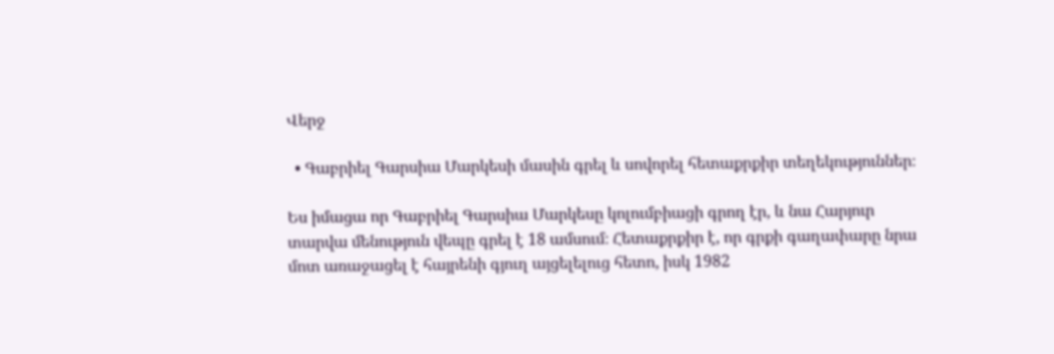Վերջ

  • Գաբրիել Գարսիա Մարկեսի մասին գրել և սովորել հետաքրքիր տեղեկություններ։

Ես իմացա որ Գաբրիել Գարսիա Մարկեսը կոլումբիացի գրող էր, և նա Հարյուր տարվա մենություն վեպը գրել է 18 ամսում։ Հետաքրքիր է, որ գրքի գաղափարը նրա մոտ առաջացել է հայրենի գյուղ այցելելուց հետո, իսկ 1982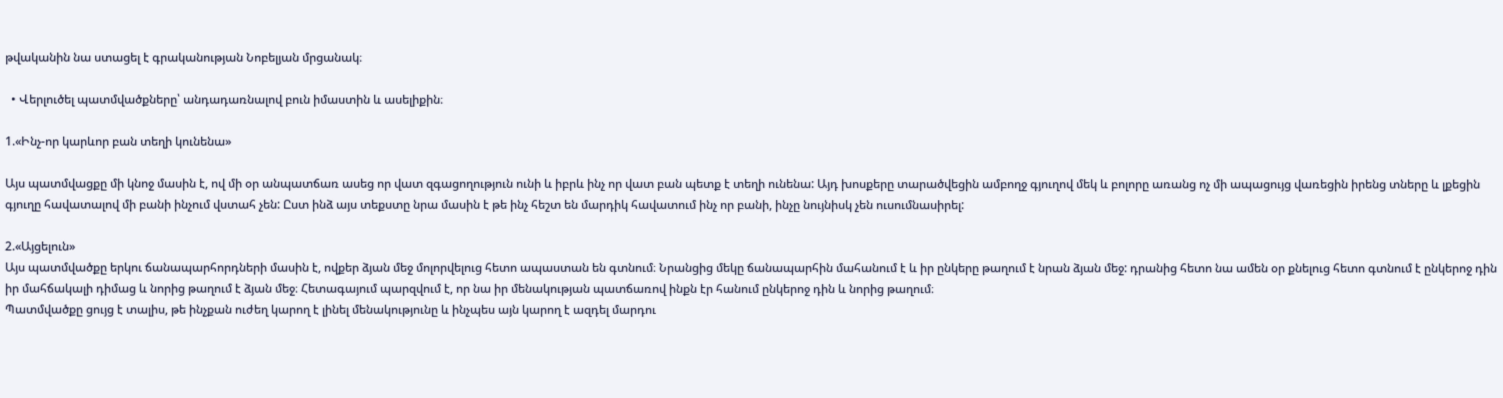թվականին նա ստացել է գրականության Նոբելյան մրցանակ։

  • Վերլուծել պատմվածքները՝ անդադառնալով բուն իմաստին և ասելիքին։

1.«Ինչ-որ կարևոր բան տեղի կունենա»

Այս պատմվացքը մի կնոջ մասին է, ով մի օր անպատճառ ասեց որ վատ զգացողություն ունի և իբրև ինչ որ վատ բան պետք է տեղի ունենա: Այդ խոսքերը տարածվեցին ամբողջ գյուղով մեկ և բոլորը առանց ոչ մի ապացույց վառեցին իրենց տները և լքեցին գյուղը հավատալով մի բանի ինչում վստահ չեն: Ըստ ինձ այս տեքստը նրա մասին է թե ինչ հեշտ են մարդիկ հավատում ինչ որ բանի, ինչը նույնիսկ չեն ուսումնասիրել:

2.«Այցելուն»
Այս պատմվածքը երկու ճանապարհորդների մասին է, ովքեր ձյան մեջ մոլորվելուց հետո ապաստան են գտնում։ Նրանցից մեկը ճանապարհին մահանում է և իր ընկերը թաղում է նրան ձյան մեջ: դրանից հետո նա ամեն օր քնելուց հետո գտնում է ընկերոջ դին իր մահճակալի դիմաց և նորից թաղում է ձյան մեջ։ Հետագայում պարզվում է, որ նա իր մենակության պատճառով ինքն էր հանում ընկերոջ դին և նորից թաղում։
Պատմվածքը ցույց է տալիս, թե ինչքան ուժեղ կարող է լինել մենակությունը և ինչպես այն կարող է ազդել մարդու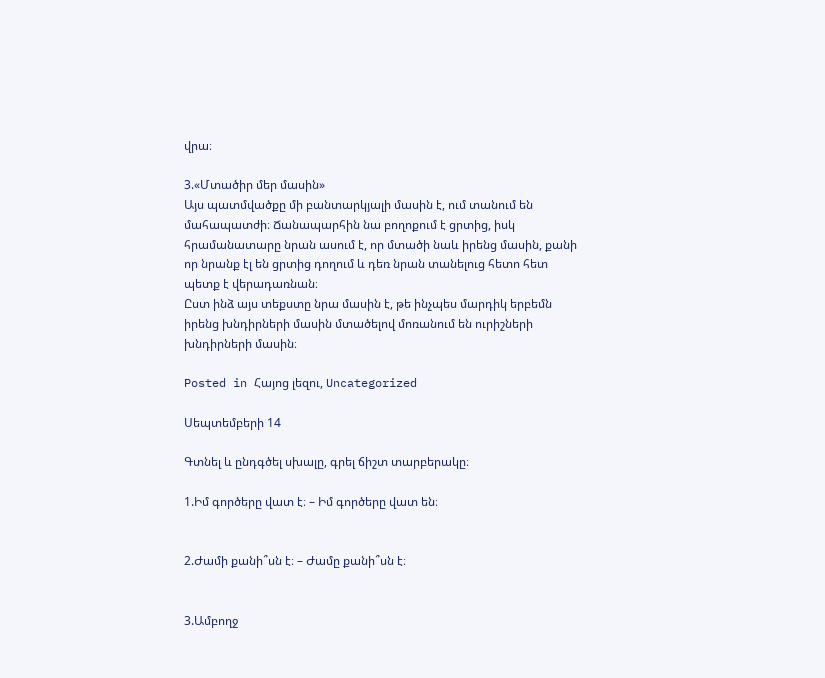վրա։

3.«Մտածիր մեր մասին»
Այս պատմվածքը մի բանտարկյալի մասին է, ում տանում են մահապատժի։ Ճանապարհին նա բողոքում է ցրտից, իսկ հրամանատարը նրան ասում է, որ մտածի նաև իրենց մասին, քանի որ նրանք էլ են ցրտից դողում և դեռ նրան տանելուց հետո հետ պետք է վերադառնան։
Ըստ ինձ այս տեքստը նրա մասին է, թե ինչպես մարդիկ երբեմն իրենց խնդիրների մասին մտածելով մոռանում են ուրիշների խնդիրների մասին։

Posted in Հայոց լեզու, Uncategorized

Սեպտեմբերի 14

Գտնել և ընդգծել սխալը, գրել ճիշտ տարբերակը։

1.Իմ գործերը վատ է։ – Իմ գործերը վատ են։


2.Ժամի քանի՞սն է։ – Ժամը քանի՞սն է։


3.Ամբողջ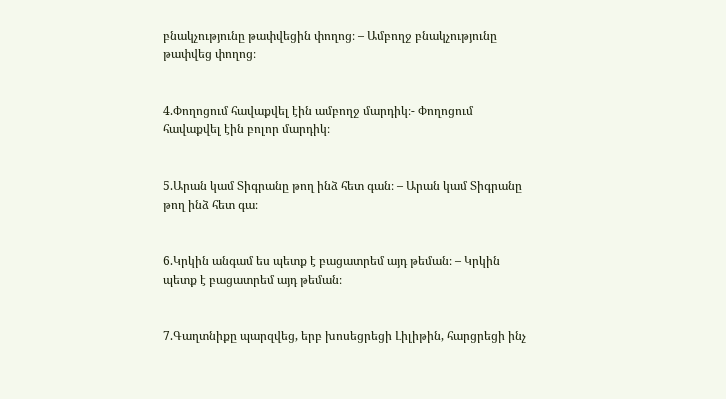բնակչությունը թափվեցին փողոց։ – Ամբողջ բնակչությունը թափվեց փողոց։


4.Փողոցում հավաքվել էին ամբողջ մարդիկ։- Փողոցում հավաքվել էին բոլոր մարդիկ։


5.Արան կամ Տիգրանը թող ինձ հետ գան։ – Արան կամ Տիգրանը թող ինձ հետ գա։


6.Կրկին անգամ ես պետք է բացատրեմ այդ թեման։ – Կրկին պետք է բացատրեմ այդ թեման։


7.Գաղտնիքը պարզվեց, երբ խոսեցրեցի Լիլիթին, հարցրեցի ինչ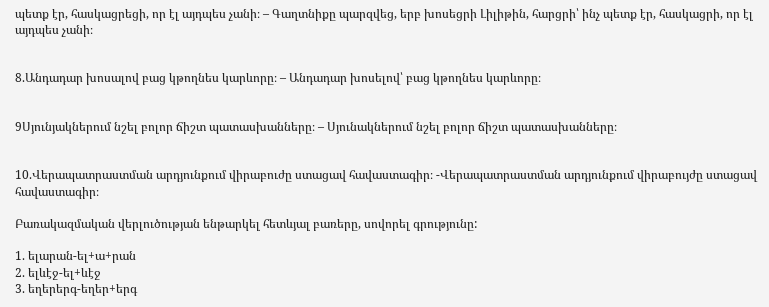պետք էր, հասկացրեցի, որ էլ այդպես չանի։ – Գաղտնիքը պարզվեց, երբ խոսեցրի Լիլիթին, հարցրի՝ ինչ պետք էր, հասկացրի, որ էլ այդպես չանի։


8.Անդադար խոսալով բաց կթողնես կարևորը։ – Անդադար խոսելով՝ բաց կթողնես կարևորը։


9Սյունյակներում նշել բոլոր ճիշտ պատասխանները։ – Սյունակներում նշել բոլոր ճիշտ պատասխանները։


10.Վերապատրաստման արդյունքում վիրաբուժը ստացավ հավաստագիր։ -Վերապատրաստման արդյունքում վիրաբույժը ստացավ հավաստագիր։

Բառակազմական վերլուծության ենթարկել հետևյալ բառերը, սովորել գրությունը:

1. ելարան-ել+ա+րան
2. ելևէջ-ել+ևէջ
3. եղերերգ-եղեր+երգ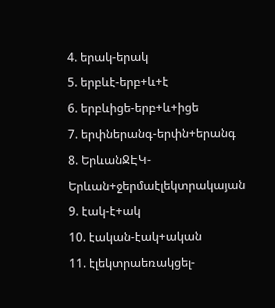4. երակ-երակ
5. երբևէ-երբ+և+է
6. երբևիցե-երբ+և+իցե
7. երփներանգ-երփն+երանգ
8. ԵրևանՋԷԿ-Երևան+ջերմաէլեկտրակայան
9. էակ-է+ակ
10. էական-էակ+ական
11. էլեկտրաեռակցել-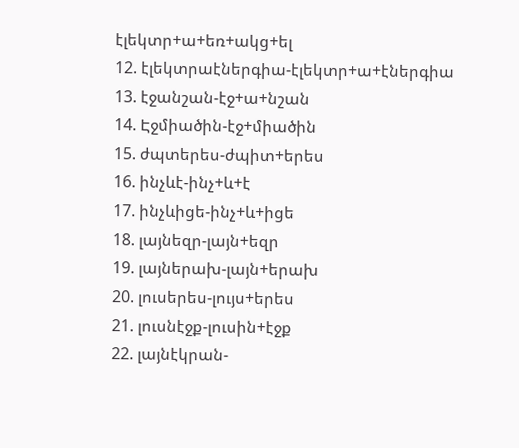էլեկտր+ա+եռ+ակց+ել
12. էլեկտրաէներգիա-էլեկտր+ա+էներգիա
13. էջանշան-էջ+ա+նշան
14. Էջմիածին-էջ+միածին
15. ժպտերես-ժպիտ+երես
16. ինչևէ-ինչ+և+է
17. ինչևիցե-ինչ+և+իցե
18. լայնեզր-լայն+եզր
19. լայներախ-լայն+երախ
20. լուսերես-լույս+երես
21. լուսնէջք-լուսին+էջք
22. լայնէկրան-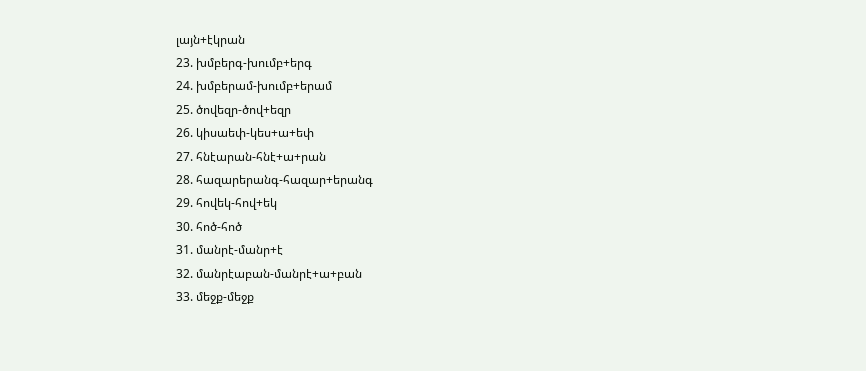լայն+էկրան
23. խմբերգ-խումբ+երգ
24. խմբերամ-խումբ+երամ
25. ծովեզր-ծով+եզր
26. կիսաեփ-կես+ա+եփ
27. հնէարան-հնէ+ա+րան
28. հազարերանգ-հազար+երանգ
29. հովեկ-հով+եկ
30. հոծ-հոծ
31. մանրէ-մանր+է
32. մանրէաբան-մանրէ+ա+բան
33. մեջք-մեջք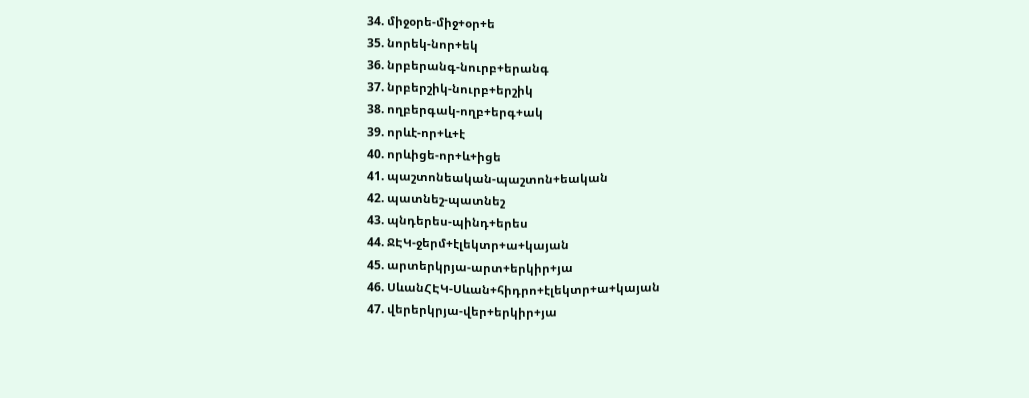34. միջօրե-միջ+օր+ե
35. նորեկ-նոր+եկ
36. նրբերանգ-նուրբ+երանգ
37. նրբերշիկ-նուրբ+երշիկ
38. ողբերգակ-ողբ+երգ+ակ
39. որևէ-որ+և+է
40. որևիցե-որ+և+իցե
41. պաշտոնեական-պաշտոն+եական
42. պատնեշ-պատնեշ
43. պնդերես-պինդ+երես
44. ՋԷԿ-ջերմ+էլեկտր+ա+կայան
45. արտերկրյա-արտ+երկիր+յա
46. ՍևանՀԷԿ-Սևան+հիդրո+էլեկտր+ա+կայան
47. վերերկրյա-վեր+երկիր+յա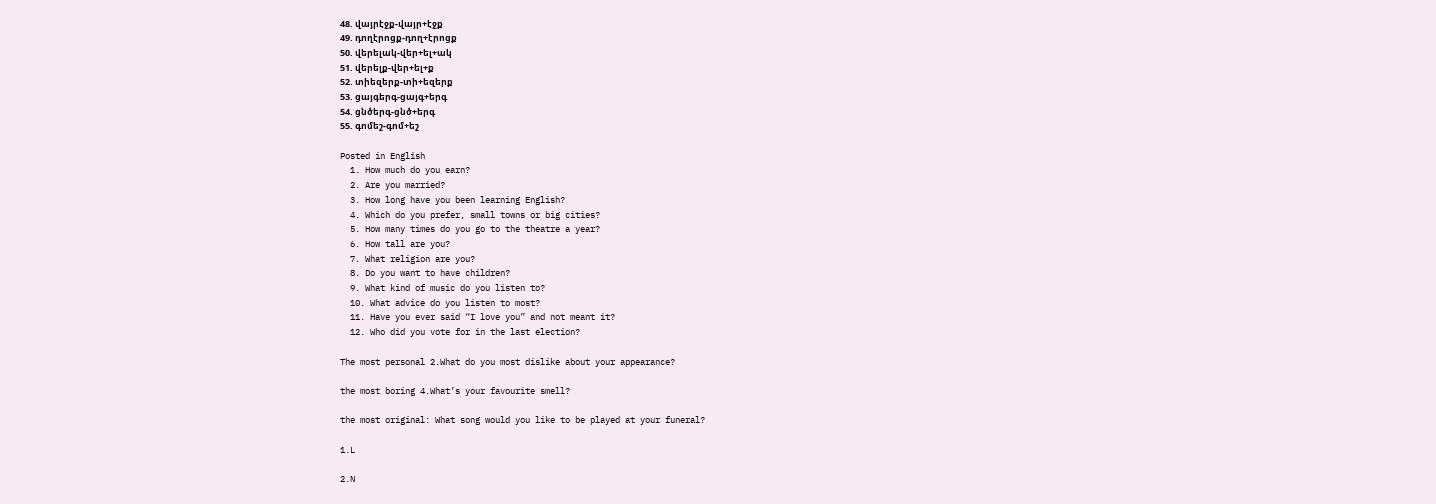48. վայրէջք-վայր+էջք
49. դողէրոցք-դող+էրոցք
50. վերելակ-վեր+ել+ակ
51. վերելք-վեր+ել+ք
52. տիեզերք-տի+եզերք
53. ցայգերգ-ցայգ+երգ
54. ցնծերգ-ցնծ+երգ
55. գոմեշ-գոմ+եշ

Posted in English
  1. How much do you earn?
  2. Are you married?
  3. How long have you been learning English?
  4. Which do you prefer, small towns or big cities?
  5. How many times do you go to the theatre a year?
  6. How tall are you?
  7. What religion are you?
  8. Do you want to have children?
  9. What kind of music do you listen to?
  10. What advice do you listen to most?
  11. Have you ever said “I love you” and not meant it?
  12. Who did you vote for in the last election?

The most personal 2.What do you most dislike about your appearance?

the most boring 4.What’s your favourite smell?

the most original: What song would you like to be played at your funeral?

1.L

2.N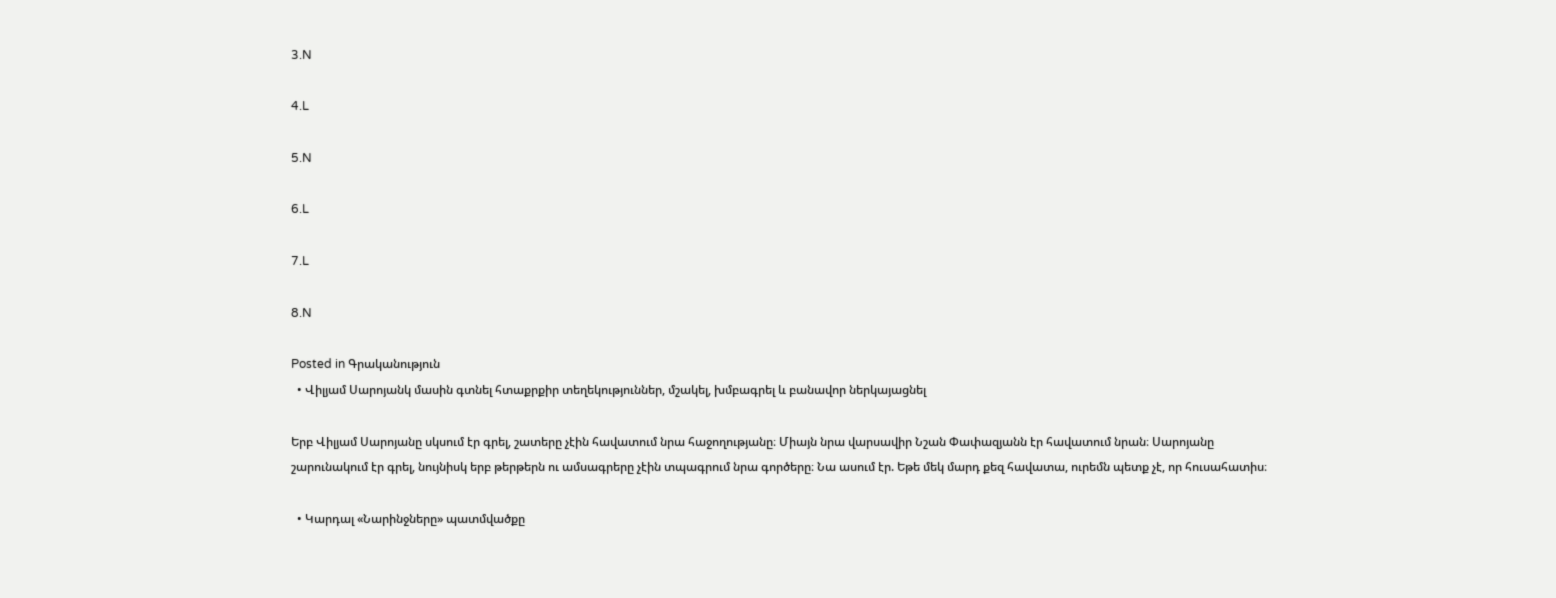3.N

4.L

5.N

6.L

7.L

8.N

Posted in Գրականություն
  • Վիլյամ Սարոյանկ մասին գտնել հտաքրքիր տեղեկություններ, մշակել, խմբագրել և բանավոր ներկայացնել

Երբ Վիլյամ Սարոյանը սկսում էր գրել, շատերը չէին հավատում նրա հաջողությանը։ Միայն նրա վարսավիր Նշան Փափազյանն էր հավատում նրան։ Սարոյանը շարունակում էր գրել, նույնիսկ երբ թերթերն ու ամսագրերը չէին տպագրում նրա գործերը։ Նա ասում էր. Եթե մեկ մարդ քեզ հավատա, ուրեմն պետք չէ, որ հուսահատիս։

  • Կարդալ «Նարինջները» պատմվածքը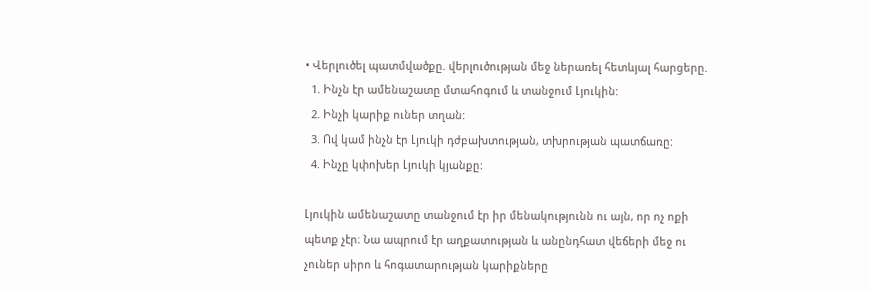• Վերլուծել պատմվածքը. վերլուծության մեջ ներառել հետևյալ հարցերը.
  1. Ինչն էր ամենաշատը մտահոգում և տանջում Լյուկին:
  2. Ինչի կարիք ուներ տղան:
  3. Ով կամ ինչն էր Լյուկի դժբախտության, տխրության պատճառը:
  4. Ինչը կփոխեր Լյուկի կյանքը:

Լյուկին ամենաշատը տանջում էր իր մենակությունն ու այն, որ ոչ ոքի պետք չէր։ Նա ապրում էր աղքատության և անընդհատ վեճերի մեջ ու չուներ սիրո և հոգատարության կարիքները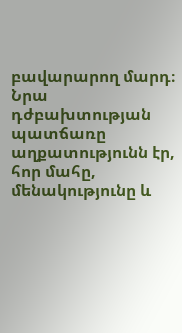բավարարող մարդ։ Նրա դժբախտության պատճառը աղքատությունն էր, հոր մահը, մենակությունը և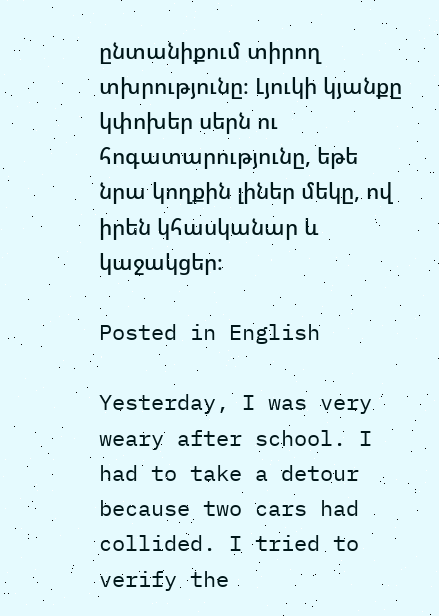ընտանիքում տիրող տխրությունը։ Լյուկի կյանքը կփոխեր սերն ու հոգատարությունը, եթե նրա կողքին լիներ մեկը, ով իրեն կհասկանար և կաջակցեր։

Posted in English

Yesterday, I was very weary after school. I had to take a detour because two cars had collided. I tried to verify the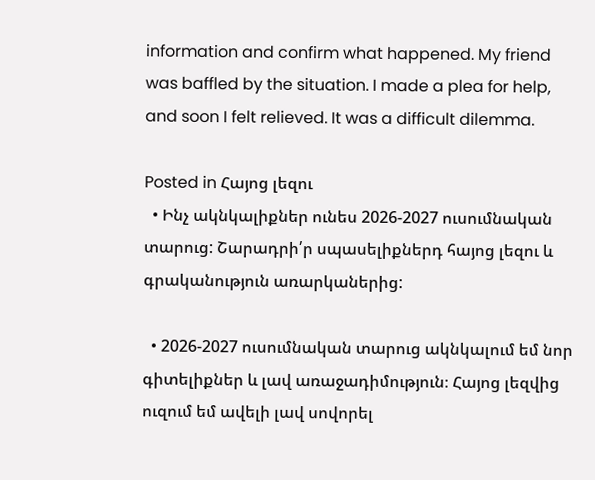information and confirm what happened. My friend was baffled by the situation. I made a plea for help, and soon I felt relieved. It was a difficult dilemma.

Posted in Հայոց լեզու
  • Ինչ ակնկալիքներ ունես 2026-2027 ուսումնական տարուց: Շարադրի՛ր սպասելիքներդ հայոց լեզու և գրականություն առարկաներից:

  • 2026-2027 ուսումնական տարուց ակնկալում եմ նոր գիտելիքներ և լավ առաջադիմություն։ Հայոց լեզվից ուզում եմ ավելի լավ սովորել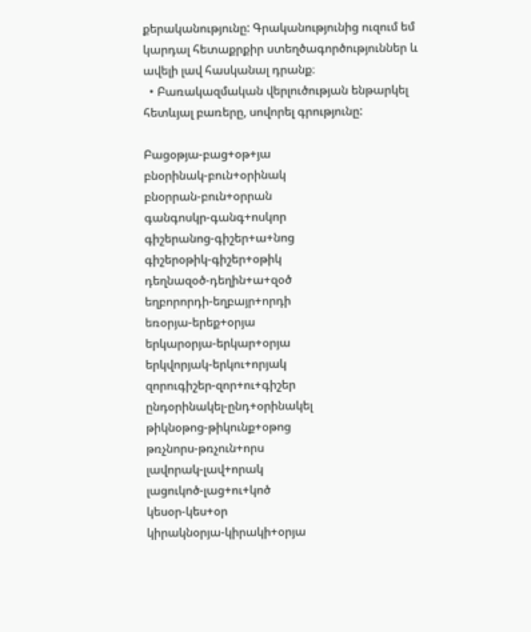քերականությունը: Գրականությունից ուզում եմ կարդալ հետաքրքիր ստեղծագործություններ և ավելի լավ հասկանալ դրանք։
  • Բառակազմական վերլուծության ենթարկել հետևյալ բառերը, սովորել գրությունը:

Բացօթյա-բաց+օթ+յա
բնօրինակ-բուն+օրինակ
բնօրրան-բուն+օրրան
գանգոսկր-գանգ+ոսկոր
գիշերանոց-գիշեր+ա+նոց
գիշերօթիկ-գիշեր+օթիկ
դեղնազօծ-դեղին+ա+զօծ
եղբորորդի-եղբայր+որդի
եռօրյա-երեք+օրյա
երկարօրյա-երկար+օրյա
երկվորյակ-երկու+որյակ
զորուգիշեր-զոր+ու+գիշեր
ընդօրինակել-ընդ+օրինակել
թիկնօթոց-թիկունք+օթոց
թռչնորս-թռչուն+որս
լավորակ-լավ+որակ
լացուկոծ-լաց+ու+կոծ
կեսօր-կես+օր
կիրակնօրյա-կիրակի+օրյա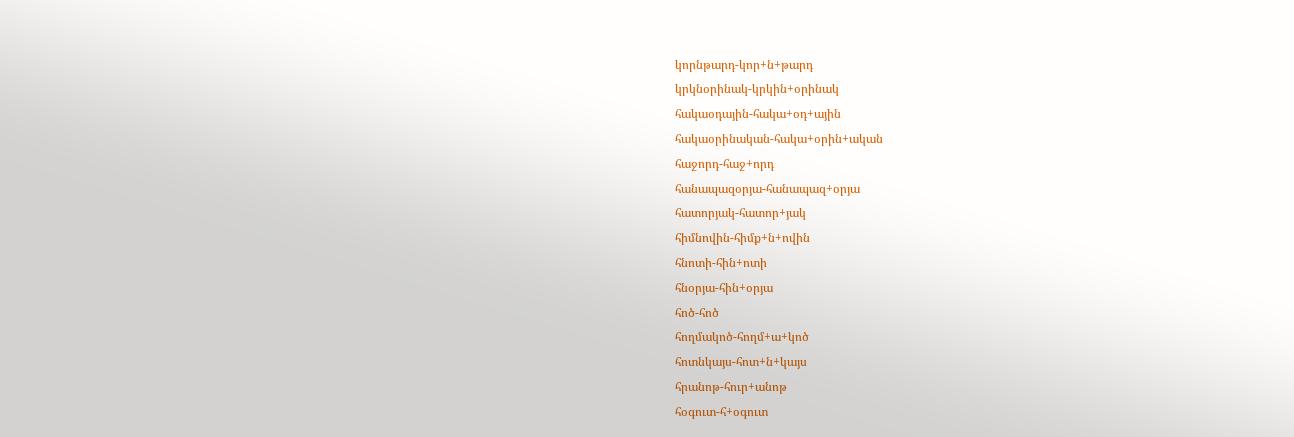կորնթարդ-կոր+ն+թարդ
կրկնօրինակ-կրկին+օրինակ
հակաօդային-հակա+օդ+ային
հակաօրինական-հակա+օրին+ական
հաջորդ-հաջ+որդ
հանապազօրյա-հանապազ+օրյա
հատորյակ-հատոր+յակ
հիմնովին-հիմք+ն+ովին
հնոտի-հին+ոտի
հնօրյա-հին+օրյա
հոծ-հոծ
հողմակոծ-հողմ+ա+կոծ
հոտնկայս-հոտ+ն+կայս
հրանոթ-հուր+անոթ
հօգուտ-հ+օգուտ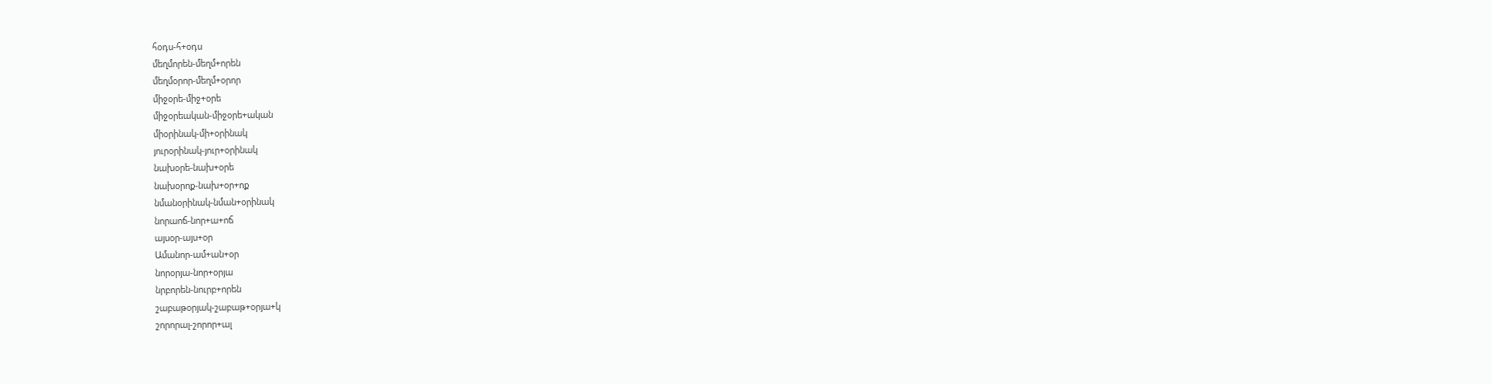հօդս-հ+օդս
մեղմորեն-մեղմ+որեն
մեղմօրոր-մեղմ+օրոր
միջօրե-միջ+օրե
միջօրեական-միջօրե+ական
միօրինակ-մի+օրինակ
յուրօրինակ-յուր+օրինակ
նախօրե-նախ+օրե
նախօրոք-նախ+օր+ոք
նմանօրինակ-նման+օրինակ
նորաոճ-նոր+ա+ոճ
այսօր-այս+օր
Ամանոր-ամ+ան+օր
նորօրյա-նոր+օրյա
նրբորեն-նուրբ+որեն
շաբաթօրյակ-շաբաթ+օրյա+կ
շորորալ-շորոր+ալ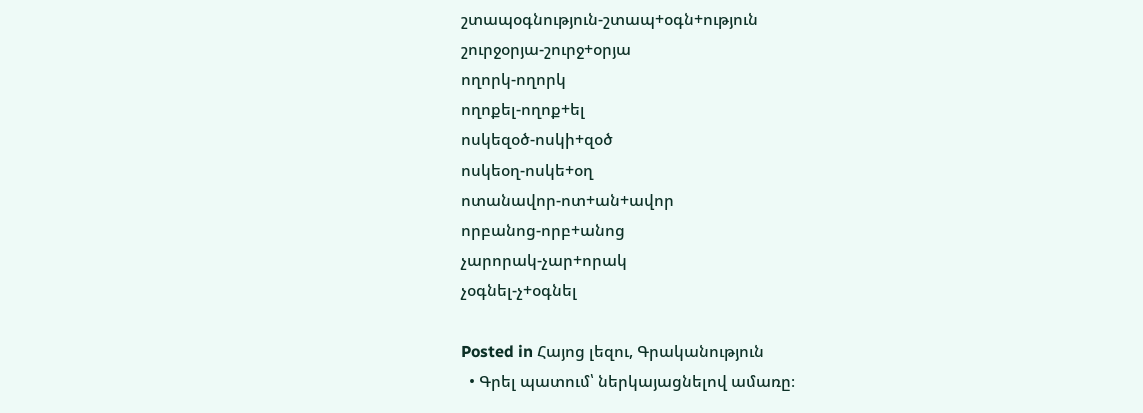շտապօգնություն-շտապ+օգն+ություն
շուրջօրյա-շուրջ+օրյա
ողորկ-ողորկ
ողոքել-ողոք+ել
ոսկեզօծ-ոսկի+զօծ
ոսկեօղ-ոսկե+օղ
ոտանավոր-ոտ+ան+ավոր
որբանոց-որբ+անոց
չարորակ-չար+որակ
չօգնել-չ+օգնել

Posted in Հայոց լեզու, Գրականություն
  • Գրել պատում՝ ներկայացնելով ամառը։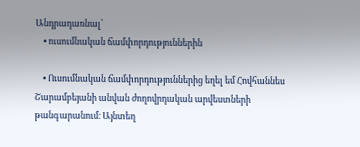Անդրադառնալ՝
    • ուսումնական ճամփորդություններին

    • Ուսումնական ճամփորդություններից եղել եմ Հովհաննես Շարամբեյանի անվան ժողովրդական արվեստների թանգարանում։ Այնտեղ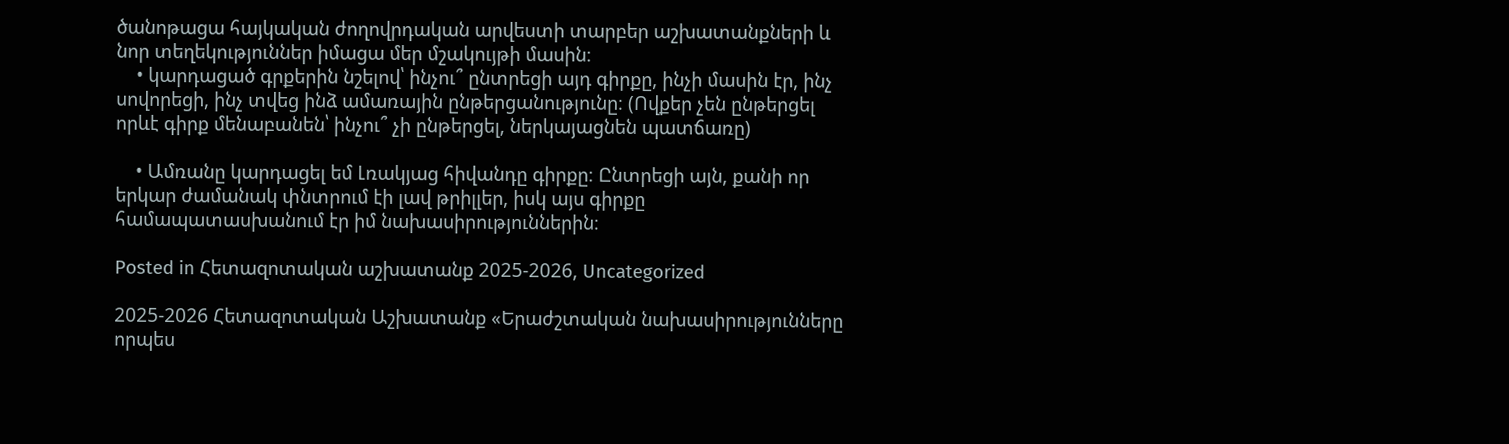ծանոթացա հայկական ժողովրդական արվեստի տարբեր աշխատանքների և նոր տեղեկություններ իմացա մեր մշակույթի մասին։
    • կարդացած գրքերին նշելով՝ ինչու՞ ընտրեցի այդ գիրքը, ինչի մասին էր, ինչ սովորեցի, ինչ տվեց ինձ ամառային ընթերցանությունը։ (Ովքեր չեն ընթերցել որևէ գիրք մենաբանեն՝ ինչու՞ չի ընթերցել, ներկայացնեն պատճառը)

    • Ամռանը կարդացել եմ Լռակյաց հիվանդը գիրքը։ Ընտրեցի այն, քանի որ երկար ժամանակ փնտրում էի լավ թրիլլեր, իսկ այս գիրքը համապատասխանում էր իմ նախասիրություններին։

Posted in Հետազոտական աշխատանք 2025-2026, Uncategorized

2025-2026 Հետազոտական Աշխատանք «Երաժշտական նախասիրությունները որպես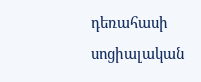դեռահասի սոցիալական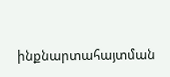ինքնարտահայտման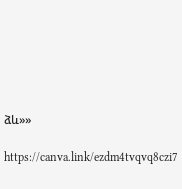ձև»»

https://canva.link/ezdm4tvqvq8czi7